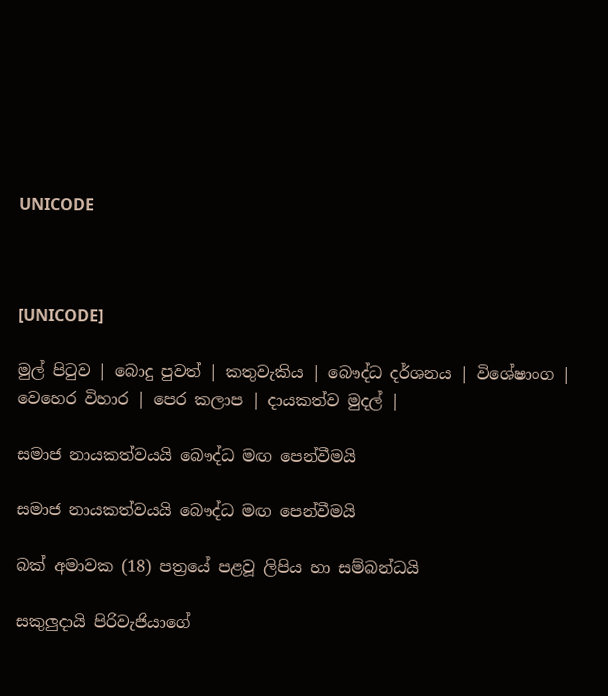UNICODE



[UNICODE]

මුල් පිටුව | බොදු පුවත් | කතුවැකිය | බෞද්ධ දර්ශනය | විශේෂාංග | වෙහෙර විහාර | පෙර කලාප | දායකත්ව මුදල් |

සමාජ නායකත්වයයි බෞද්ධ මඟ පෙන්වීමයි

සමාජ නායකත්වයයි බෞද්ධ මඟ පෙන්වීමයි

බක් අමාවක (18) පත්‍රයේ පළවූ ලිපිය හා සම්බන්ධයි

සකුලුදායි පිරිවැජියාගේ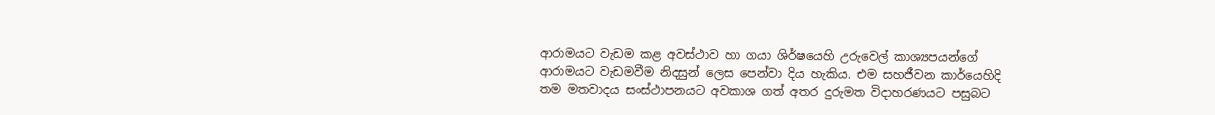ආරාමයට වැඩම කළ අවස්ථාව හා ගයා ශිර්ෂයෙහි උරුවෙල් කාශ්‍යපයන්ගේ ආරාමයට වැඩමවීම නිදසුන් ලෙස පෙන්වා දිය හැකිය. එම සහජීවන කාර්යෙහිදි තම මතවාදය සංස්ථාපනයට අවකාශ ගත් අතර දුරුමත විදාහරණයට පසුබට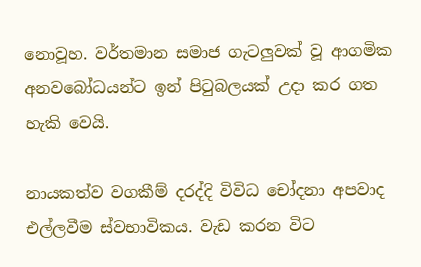නොවූහ. වර්තමාන සමාජ ගැටලුවක් වූ ආගමික අනවබෝධයන්ට ඉන් පිටුබලයක් උදා කර ගත හැකි වෙයි.

නායකත්ව වගකීම් දරද්දි විවිධ චෝදනා අපවාද එල්ලවීම ස්වභාවිකය. වැඩ කරන විට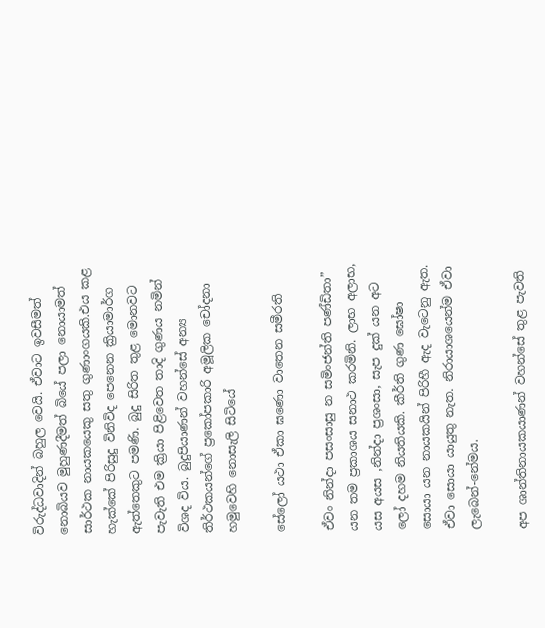විරුද්ධවාදින් බහුල වෙයි. ඒවාට ඉවසීමත් නොබියව මුහුණදීමත් බියේ පලා නොයාමත් සාර්ථක නායකයෙකු සතු ගුණාංගයකි.එය කළ හැක්කේ පිරිසුදු විනිවිද පෙනෙන ක්‍රියාමාර්ග ඇත්තෙකුට පමණි. බුදු සිරිත තුළ මොනවට පැවැති එම ක්‍රියා පිළිවෙත තාදි ගුණය නමින් විශද විය. බුදුපියාණන් වහන්සේ අන්‍ය තිර්ථකයන්ගේ ප්‍රකෝපකාරි අමූලික චෝදනා හමුවෙහි නොසැලි සිටියේ

සේලෝ යථා ඒකා ඝණො වාතෙන සමීරති

ඒවං නින්දා පසංසාසු න සමිංජන්ති පණ්ඩිතා” යන තම ප්‍රකාශය සනාථ කරමිනි. ලාභ අලාභ, යස අයස ,නින්දා ප්‍රශංසා, සැප දුක් යන අට ලෝ දහම නියතියකි. කීර්ති ගුණ ඝෝෂා සොයා යන නායකයින් පිරිහී ඇද වැටෙනු ඇත. ඒවා සොයා යායුතු නැත. නිරායාශයෙන්ම ඒවා ලැබෙන්-නේමය.

අප ශාන්තිනායකයාණන් වහන්සේ තුළ පැවති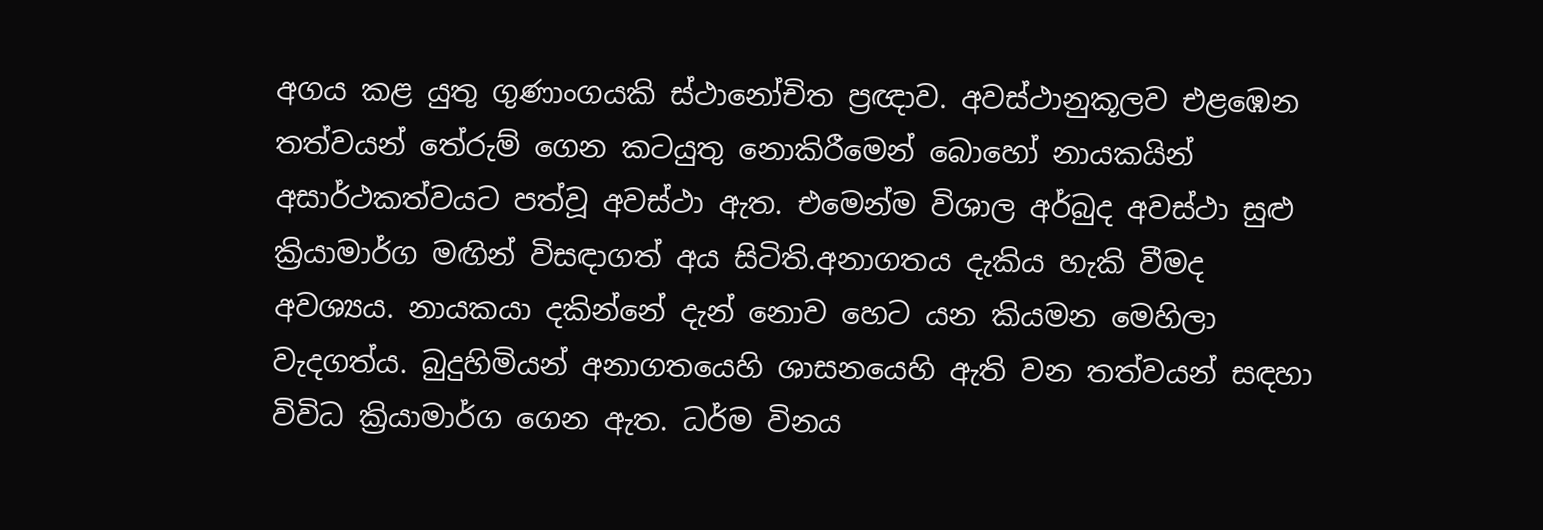අගය කළ යුතු ගුණාංගයකි ස්ථානෝචිත ප්‍රඥාව. අවස්ථානුකූලව එළඹෙන තත්වයන් තේරුම් ගෙන කටයුතු නොකිරීමෙන් බොහෝ නායකයින් අසාර්ථකත්වයට පත්වූ අවස්ථා ඇත. එමෙන්ම විශාල අර්බුද අවස්ථා සුළු ක්‍රියාමාර්ග මඟින් විසඳාගත් අය සිටිති.අනාගතය දැකිය හැකි වීමද අවශ්‍යය. නායකයා දකින්නේ දැන් නොව හෙට යන කියමන මෙහිලා වැදගත්ය. බුදුහිමියන් අනාගතයෙහි ශාසනයෙහි ඇති වන තත්වයන් සඳහා විවිධ ක්‍රියාමාර්ග ගෙන ඇත. ධර්ම විනය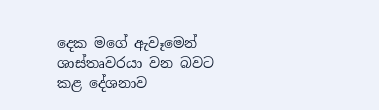දෙක මගේ ඇවෑමෙන් ශාස්තෘවරයා වන බවට කළ දේශනාව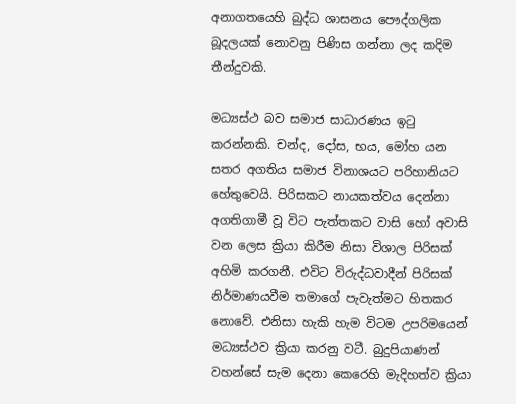අනාගතයෙහි බුද්ධ ශාසනය පෞද්ගලික බූදලයක් නොවනු පිණිස ගන්නා ලද කදිම තීන්දුවකි.

මධ්‍යස්ථ බව සමාජ සාධාරණය ඉටු කරන්නකි. චන්ද, දෝස, භය, මෝහ යන සතර අගතිය සමාජ විනාශයට පරිහානියට හේතුවෙයි. පිරිසකට නායකත්වය දෙන්නා අගතිගාමී වූ විට පැත්තකට වාසි හෝ අවාසි වන ලෙස ක්‍රියා කිරීම නිසා විශාල පිරිසක් අහිමි කරගනී. එවිට විරුද්ධවාදීන් පිරිසක් නිර්මාණයවීම තමාගේ පැවැත්මට හිතකර නොවේ. එනිසා හැකි හැම විටම උපරිමයෙන් මධ්‍යස්ථව ක්‍රියා කරනු වටී. බුදුපියාණන් වහන්සේ සැම දෙනා කෙරෙහි මැදිහත්ව ක්‍රියා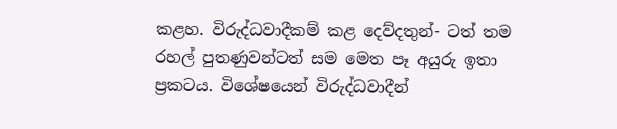කළහ. විරුද්ධවාදීකම් කළ දෙව්දතුන්- ටත් තම රහල් පුතණුවන්ටත් සම මෙත පෑ අයුරු ඉතා ප්‍රකටය. විශේෂයෙන් විරුද්ධවාදීන්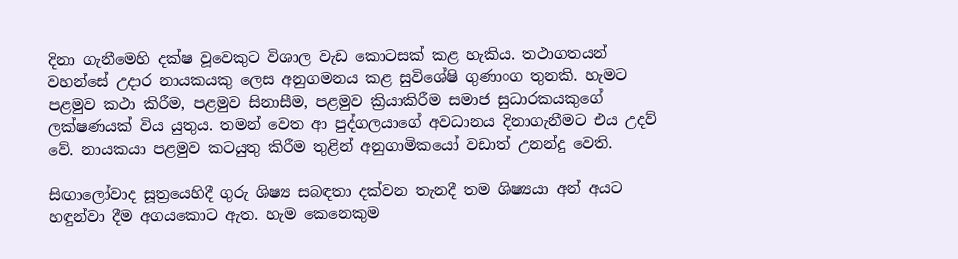දිනා ගැනීමෙහි දක්ෂ වූවෙකුට විශාල වැඩ කොටසක් කළ හැකිය. තථාගතයන් වහන්සේ උදාර නායකයකු ලෙස අනුගමනය කළ සුවිශේෂි ගුණාංග තුනකි. හැමට පළමුව කථා කිරීම, පළමුව සිනාසීම, පළමුව ක්‍රියාකිරීම සමාජ සුධාරකයකුගේ ලක්ෂණයක් විය යුතුය. තමන් වෙත ආ පුද්ගලයාගේ අවධානය දිනාගැනීමට එය උදව් වේ. නායකයා පළමුව කටයුතු කිරීම තුළින් අනුගාමිකයෝ වඩාත් උනන්දු වෙති.

සිඟාලෝවාද සූත්‍රයෙහිදී ගුරු ශිෂ්‍ය සබඳතා දක්වන තැනදී තම ශිෂ්‍යයා අන් අයට හඳුන්වා දීම අගයකොට ඇත. හැම කෙනෙකුම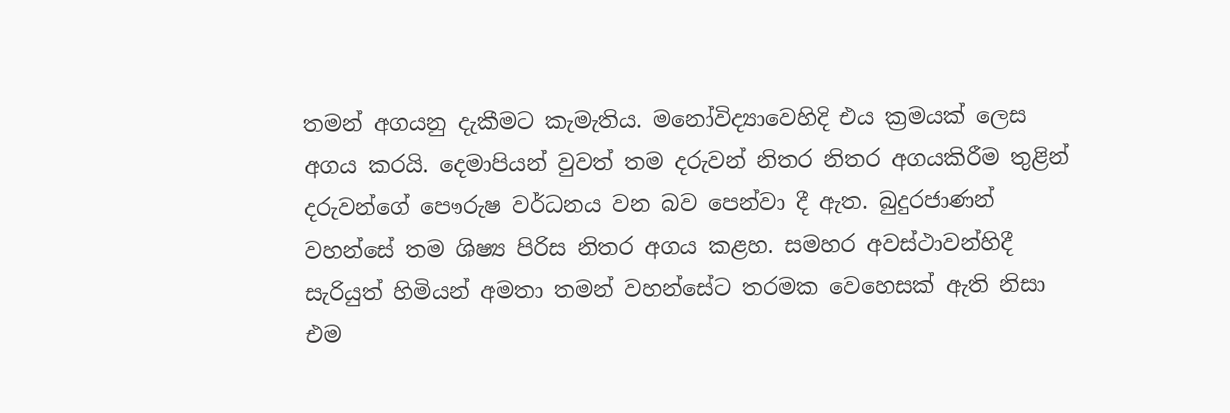තමන් අගයනු දැකීමට කැමැතිය. මනෝවිද්‍යාවෙහිදි එය ක්‍රමයක් ලෙස අගය කරයි. දෙමාපියන් වුවත් තම දරුවන් නිතර නිතර අගයකිරීම තුළින් දරුවන්ගේ පෞරුෂ වර්ධනය වන බව පෙන්වා දී ඇත. බුදුරජාණන් වහන්සේ තම ශිෂ්‍ය පිරිස නිතර අගය කළහ. සමහර අවස්ථාවන්හිදී සැරියුත් හිමියන් අමතා තමන් වහන්සේට තරමක වෙහෙසක් ඇති නිසා එම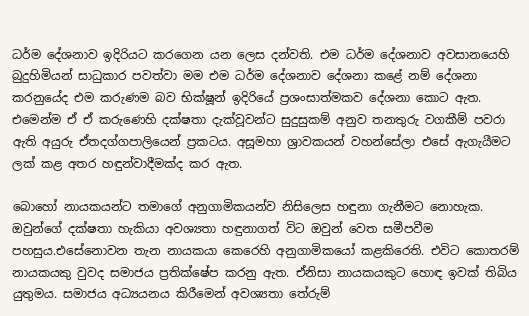ධර්ම දේශනාව ඉදිරියට කරගෙන යන ලෙස දන්වති. එම ධර්ම දේශනාව අවසානයෙහි බුදුහිමියන් සාධුකාර පවත්වා මම එම ධර්ම දේශනාව දේශනා කළේ නම් දේශනා කරනුයේද එම කරුණම බව භික්ෂූන් ඉදිරියේ ප්‍රශංසාත්මකව දේශනා කොට ඇත. එමෙන්ම ඒ ඒ කරුණෙහි දක්ෂතා දැක්වූවන්ට සුදුසුකම් අනුව තනතුරු වගකීම් පවරා ඇති අයුරු ඒතදග්ගපාලියෙන් ප්‍රකටය. අසූමහා ශ්‍රාවකයන් වහන්සේලා එසේ ඇගැයීමට ලක් කළ අතර හඳුන්වාදීමක්ද කර ඇත.

බොහෝ නායකයන්ට තමාගේ අනුගාමිකයන්ව නිසිලෙස හඳුනා ගැනීමට නොහැක. ඔවුන්ගේ දක්ෂතා හැකියා අවශ්‍යතා හඳුනාගත් විට ඔවුන් වෙත සමීපවීම පහසුය.එසේනොවන තැන නායකයා කෙරෙහි අනුගාමිකයෝ කළකිරෙති. එවිට කොතරම් නායකයකු වුවද සමාජය ප්‍රතික්ෂේප කරනු ඇත. ඒනිසා නායකයකුට හොඳ ඉවක් තිබිය යුතුමය. සමාජය අධ්‍යයනය කිරීමෙන් අවශ්‍යතා තේරුම්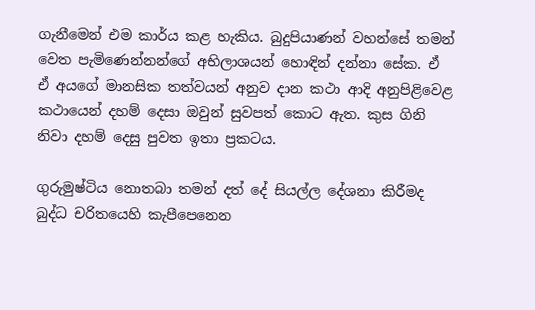ගැනීමෙන් එම කාර්ය කළ හැකිය. බුදුපියාණන් වහන්සේ තමන් වෙත පැමිණෙන්නන්ගේ අභිලාශයන් හොඳින් දන්නා සේක. ඒ ඒ අයගේ මානසික තත්වයන් අනුව දාන කථා ආදි අනුපිළිවෙළ කථායෙන් දහම් දෙසා ඔවුන් සුවපත් කොට ඇත. කුස ගිනි නිවා දහම් දෙසු පුවත ඉතා ප්‍රකටය.

ගුරුමුෂ්ටිය නොතබා තමන් දත් දේ සියල්ල දේශනා කිරීමද බුද්ධ චරිතයෙහි කැපීපෙනෙන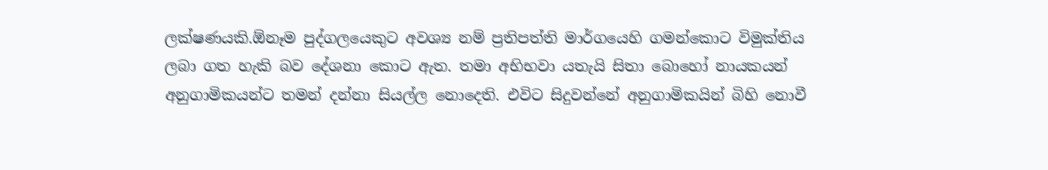ලක්ෂණයකි.ඕනෑම පුද්ගලයෙකුට අවශ්‍ය නම් ප්‍රතිපත්ති මාර්ගයෙහි ගමන්කොට විමුක්තිය ලබා ගත හැකි බව දේශනා කොට ඇත. තමා අභිභවා යතැයි සිතා බොහෝ නායකයන් අනුගාමිකයන්ට තමන් දන්නා සියල්ල නොදෙති. එවිට සිදුවන්නේ අනුගාමිකයින් බිහි නොවී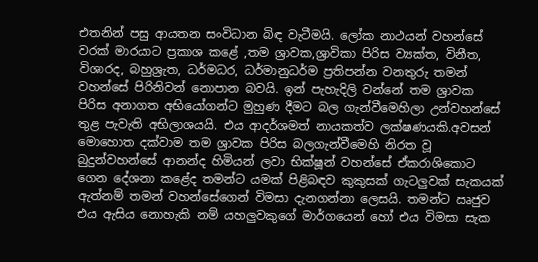එතනින් පසු ආයතන සංවිධාන බිඳ වැටීමයි. ලෝක නාථයන් වහන්සේ වරක් මාරයාට ප්‍රකාශ කළේ ,තම ශ්‍රාවක,ශ්‍රාවිකා පිරිස ව්‍යක්ත, විනීත, විශාරද, බහුශ්‍රැත, ධර්මධර, ධර්මානුධර්ම ප්‍රතිපන්න වනතුරු තමන් වහන්සේ පිරිනිවන් නොපාන බවයි. ඉන් පැහැදිලි වන්නේ තම ශ්‍රාවක පිරිස අනාගත අභියෝගන්ට මුහුණ දීමට බල ගැන්වීමෙහිලා උන්වහන්සේ තුළ පැවැති අභිලාශයයි. එය ආදර්ශමත් නායකත්ව ලක්ෂණයකි.අවසන් මොහොත දක්වාම තම ශ්‍රාවක පිරිස බලගැන්වීමෙහි නිරත වූ බුදුන්වහන්සේ ආනන්ද හිමියන් ලවා භික්ෂූන් වහන්සේ ඒකරාශිකොට ගෙන දේශනා කළේද තමන්ට යමක් පිළිබඳව කුකුසක් ගැටලුවක් සැකයක් ඇත්නම් තමන් වහන්සේගෙන් විමසා දැනගන්නා ලෙසයි. තමන්ට ඍජුව එය ඇසිය නොහැකි නම් යහලුවකුගේ මාර්ගයෙන් හෝ එය විමසා සැක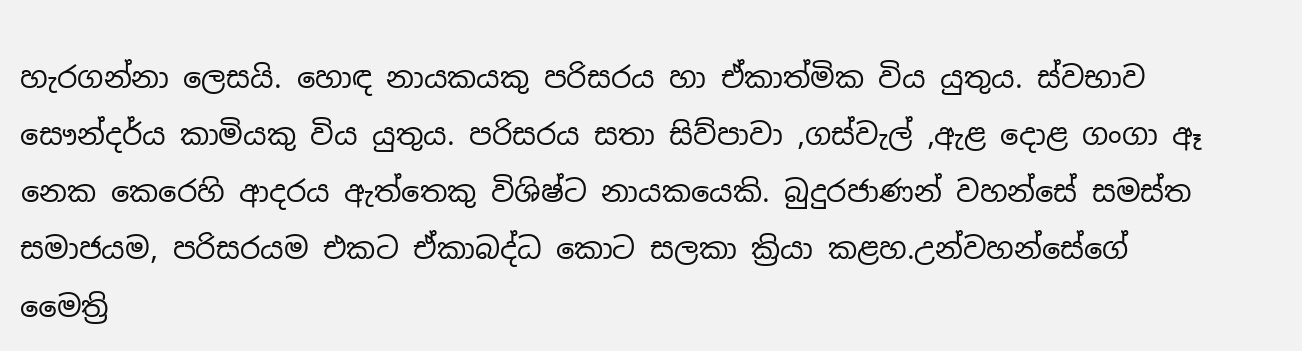හැරගන්නා ලෙසයි. හොඳ නායකයකු පරිසරය හා ඒකාත්මික විය යුතුය. ස්වභාව සෞන්දර්ය කාමියකු විය යුතුය. පරිසරය සතා සිව්පාවා ,ගස්වැල් ,ඇළ දොළ ගංගා ඈ නෙක කෙරෙහි ආදරය ඇත්තෙකු විශිෂ්ට නායකයෙකි. බුදුරජාණන් වහන්සේ සමස්ත සමාජයම, පරිසරයම එකට ඒකාබද්ධ කොට සලකා ක්‍රියා කළහ.උන්වහන්සේගේ මෛත්‍රි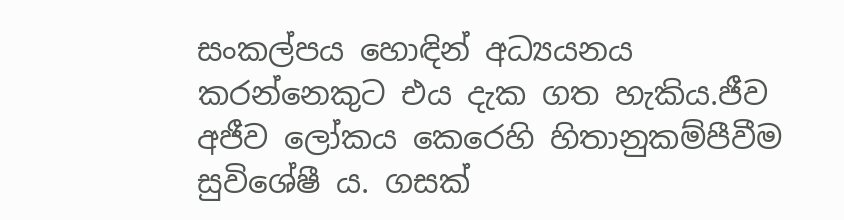සංකල්පය හොඳින් අධ්‍යයනය කරන්නෙකුට එය දැක ගත හැකිය.ජීව අජීව ලෝකය කෙරෙහි හිතානුකම්පීවීම සුවිශේෂී ය. ගසක්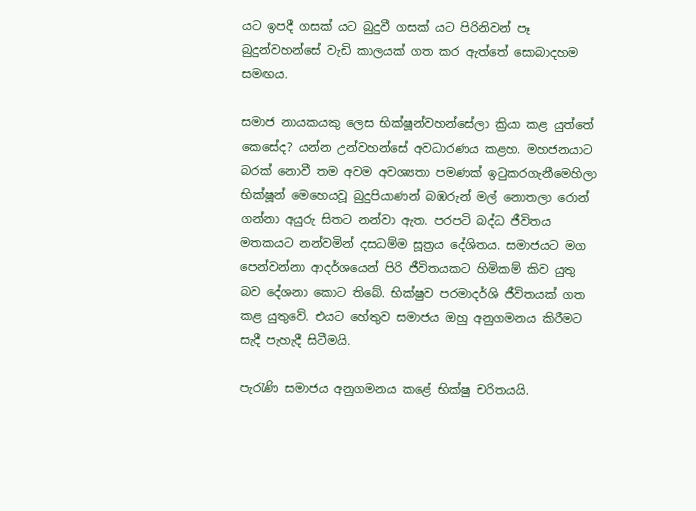යට ඉපදී ගසක් යට බුදුවී ගසක් යට පිරිනිවන් පෑ බුදුන්වහන්සේ වැඩි කාලයක් ගත කර ඇත්තේ සොබාදහම සමඟය.

සමාජ නායකයකු ලෙස භික්ෂූන්වහන්සේලා ක්‍රියා කළ යුත්තේ කෙසේද? යන්න උන්වහන්සේ අවධාරණය කළහ. මහජනයාට බරක් නොවී තම අවම අවශ්‍යතා පමණක් ඉටුකරගැනීමෙහිලා භික්ෂූන් මෙහෙයවූ බුදුපියාණන් බඹරුන් මල් නොතලා රොන් ගන්නා අයුරු සිතට නන්වා ඇත. පරපටි බද්ධ ජීවිතය මතකයට නන්වමින් දසධම්ම සූත්‍රය දේශිතය. සමාජයට මග පෙන්වන්නා ආදර්ශයෙන් පිරි ජීවිතයකට හිමිකම් කිව යුතු බව දේශනා කොට තිබේ. භික්ෂුව පරමාදර්ශි ජීවිතයක් ගත කළ යුතුවේ. එයට හේතුව සමාජය ඔහු අනුගමනය කිරීමට සැදී පැහැදී සිටීමයි.

පැරැණි සමාජය අනුගමනය කළේ භික්ෂු චරිතයයි.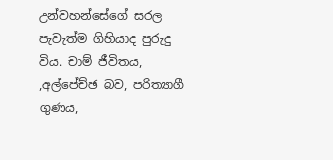උන්වහන්සේගේ සරල පැවැත්ම ගිහියාද පුරුදු විය. චාම් ජීවිතය, ,අල්පේච්ඡ බව, පරිත්‍යාගී ගුණය,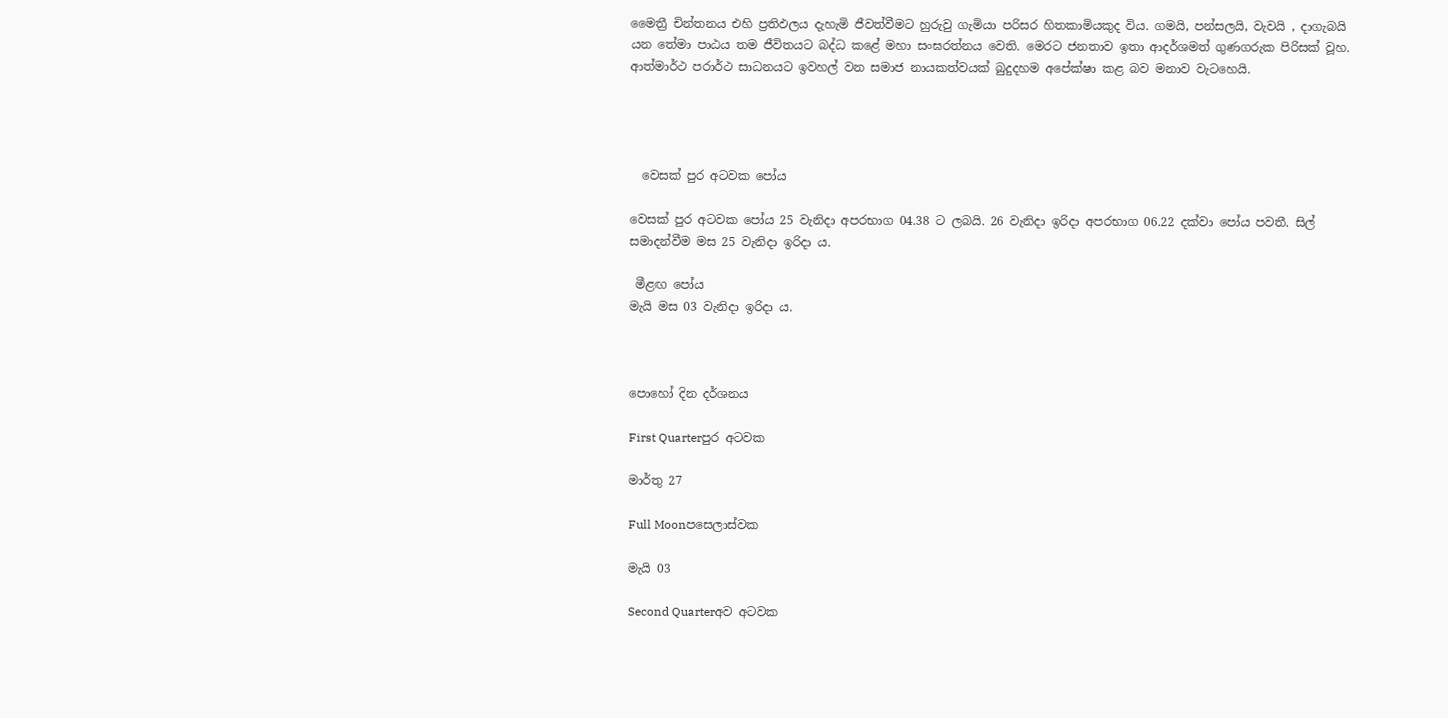මෛත්‍රී චින්තනය එහි ප්‍රතිඵලය දැහැමි ජීවත්වීමට හුරුවු ගැමියා පරිසර හිතකාමියකුද විය. ගමයි, පන්සලයි, වැවයි , දාගැබයි යන තේමා පාඨය තම ජීවිතයට බද්ධ කළේ මහා සංඝරත්නය වෙති. මෙරට ජනතාව ඉතා ආදර්ශමත් ගුණගරුක පිරිසක් වූහ. ආත්මාර්ථ පරාර්ථ සාධනයට ඉවහල් වන සමාජ නායකත්වයක් බුදුදහම අපේක්ෂා කළ බව මනාව වැටහෙයි.




  වෙසක් පුර අටවක පෝය

වෙසක් පුර අටවක පෝය 25 වැනිදා අපරභාග 04.38 ට ලබයි. 26 වැනිදා ඉරිදා අපරභාග 06.22 දක්වා පෝය පවතී. සිල් සමාදන්වීම මස 25 වැනිදා ඉරිදා ය.

 මීළඟ පෝය
මැයි මස 03 වැනිදා ඉරිදා ය.



පොහෝ දින දර්ශනය

First Quarterපුර අටවක

මාර්තු 27

Full Moonපසෙලාස්වක

මැයි 03

Second Quarterඅව අටවක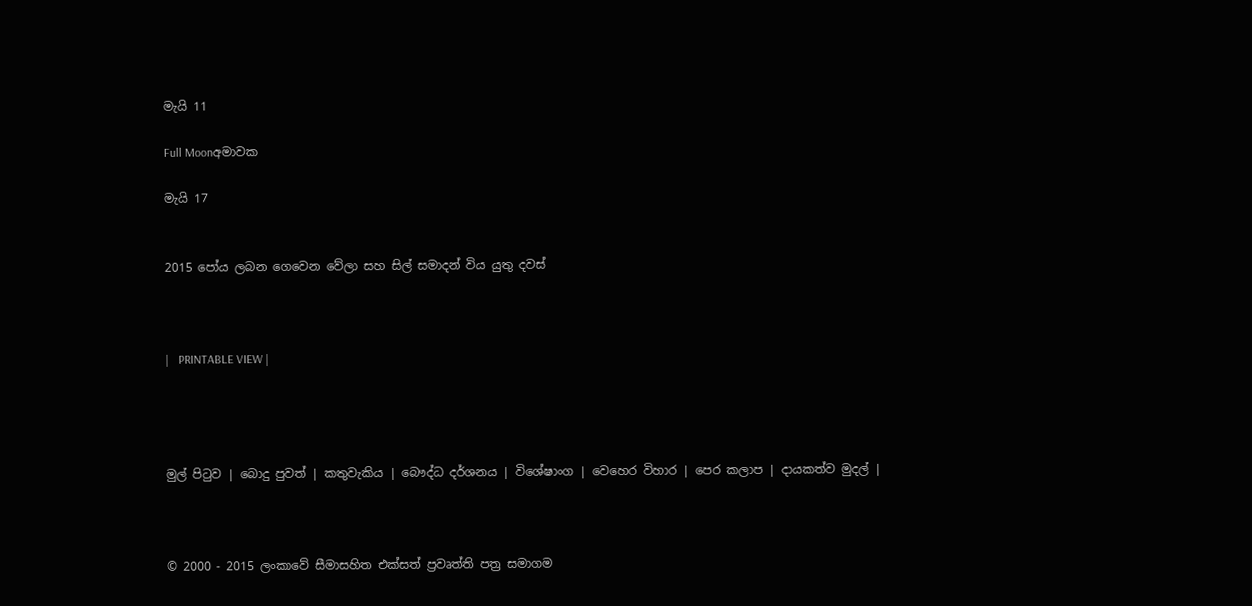මැයි 11

Full Moonඅමාවක

මැයි 17


2015 පෝය ලබන ගෙවෙන වේලා සහ සිල් සමාදන් විය යුතු දවස්



|   PRINTABLE VIEW |




මුල් පිටුව | බොදු පුවත් | කතුවැකිය | බෞද්ධ දර්ශනය | විශේෂාංග | වෙහෙර විහාර | පෙර කලාප | දායකත්ව මුදල් |



© 2000 - 2015 ලංකාවේ සීමාසහිත එක්සත් ප්‍රවෘත්ති පත්‍ර සමාගම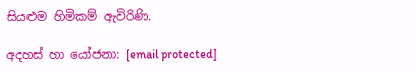සියළුම හිමිකම් ඇවිරිණි.

අදහස් හා යෝජනා: [email protected]